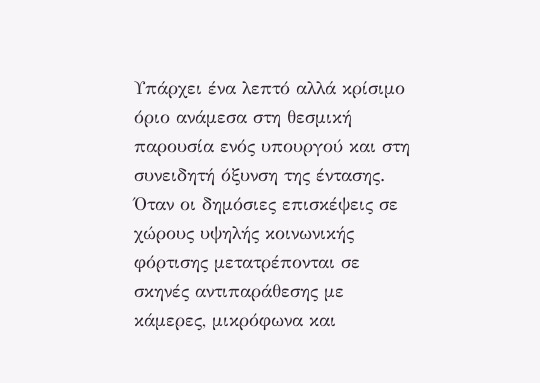Υπάρχει ένα λεπτό αλλά κρίσιμο όριο ανάμεσα στη θεσμική παρουσία ενός υπουργού και στη συνειδητή όξυνση της έντασης. Όταν οι δημόσιες επισκέψεις σε χώρους υψηλής κοινωνικής φόρτισης μετατρέπονται σε σκηνές αντιπαράθεσης με κάμερες, μικρόφωνα και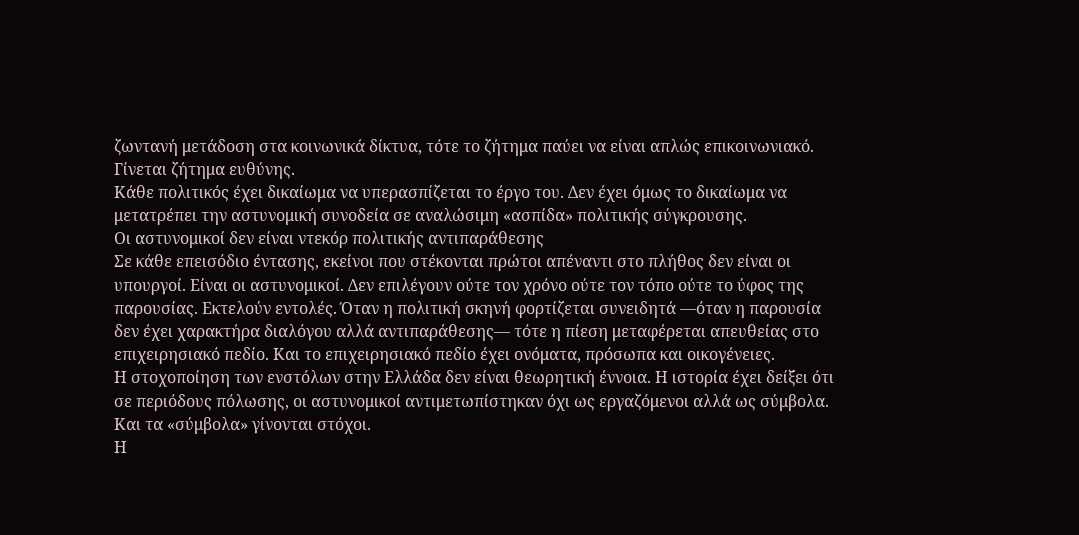ζωντανή μετάδοση στα κοινωνικά δίκτυα, τότε το ζήτημα παύει να είναι απλώς επικοινωνιακό. Γίνεται ζήτημα ευθύνης.
Κάθε πολιτικός έχει δικαίωμα να υπερασπίζεται το έργο του. Δεν έχει όμως το δικαίωμα να μετατρέπει την αστυνομική συνοδεία σε αναλώσιμη «ασπίδα» πολιτικής σύγκρουσης.
Οι αστυνομικοί δεν είναι ντεκόρ πολιτικής αντιπαράθεσης
Σε κάθε επεισόδιο έντασης, εκείνοι που στέκονται πρώτοι απέναντι στο πλήθος δεν είναι οι υπουργοί. Είναι οι αστυνομικοί. Δεν επιλέγουν ούτε τον χρόνο ούτε τον τόπο ούτε το ύφος της παρουσίας. Εκτελούν εντολές. Όταν η πολιτική σκηνή φορτίζεται συνειδητά —όταν η παρουσία δεν έχει χαρακτήρα διαλόγου αλλά αντιπαράθεσης— τότε η πίεση μεταφέρεται απευθείας στο επιχειρησιακό πεδίο. Και το επιχειρησιακό πεδίο έχει ονόματα, πρόσωπα και οικογένειες.
Η στοχοποίηση των ενστόλων στην Ελλάδα δεν είναι θεωρητική έννοια. Η ιστορία έχει δείξει ότι σε περιόδους πόλωσης, οι αστυνομικοί αντιμετωπίστηκαν όχι ως εργαζόμενοι αλλά ως σύμβολα. Και τα «σύμβολα» γίνονται στόχοι.
Η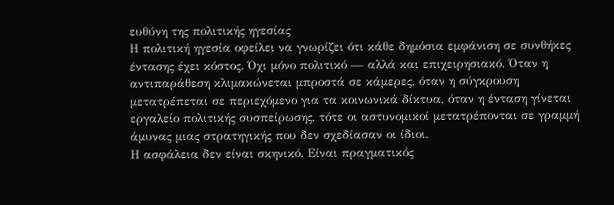ευθύνη της πολιτικής ηγεσίας
Η πολιτική ηγεσία οφείλει να γνωρίζει ότι κάθε δημόσια εμφάνιση σε συνθήκες έντασης έχει κόστος. Όχι μόνο πολιτικό — αλλά και επιχειρησιακό. Όταν η αντιπαράθεση κλιμακώνεται μπροστά σε κάμερες, όταν η σύγκρουση μετατρέπεται σε περιεχόμενο για τα κοινωνικά δίκτυα, όταν η ένταση γίνεται εργαλείο πολιτικής συσπείρωσης, τότε οι αστυνομικοί μετατρέπονται σε γραμμή άμυνας μιας στρατηγικής που δεν σχεδίασαν οι ίδιοι.
Η ασφάλεια δεν είναι σκηνικό. Είναι πραγματικός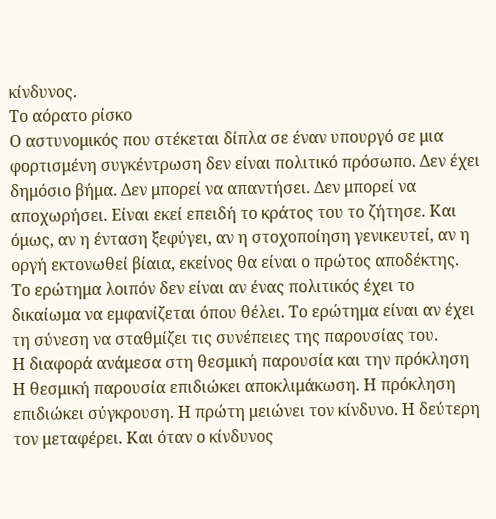κίνδυνος.
Το αόρατο ρίσκο
Ο αστυνομικός που στέκεται δίπλα σε έναν υπουργό σε μια φορτισμένη συγκέντρωση δεν είναι πολιτικό πρόσωπο. Δεν έχει δημόσιο βήμα. Δεν μπορεί να απαντήσει. Δεν μπορεί να αποχωρήσει. Είναι εκεί επειδή το κράτος του το ζήτησε. Και όμως, αν η ένταση ξεφύγει, αν η στοχοποίηση γενικευτεί, αν η οργή εκτονωθεί βίαια, εκείνος θα είναι ο πρώτος αποδέκτης.
Το ερώτημα λοιπόν δεν είναι αν ένας πολιτικός έχει το δικαίωμα να εμφανίζεται όπου θέλει. Το ερώτημα είναι αν έχει τη σύνεση να σταθμίζει τις συνέπειες της παρουσίας του.
Η διαφορά ανάμεσα στη θεσμική παρουσία και την πρόκληση
Η θεσμική παρουσία επιδιώκει αποκλιμάκωση. Η πρόκληση επιδιώκει σύγκρουση. Η πρώτη μειώνει τον κίνδυνο. Η δεύτερη τον μεταφέρει. Και όταν ο κίνδυνος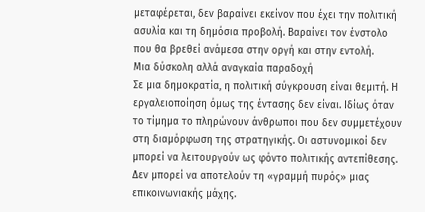μεταφέρεται, δεν βαραίνει εκείνον που έχει την πολιτική ασυλία και τη δημόσια προβολή. Βαραίνει τον ένστολο που θα βρεθεί ανάμεσα στην οργή και στην εντολή.
Μια δύσκολη αλλά αναγκαία παραδοχή
Σε μια δημοκρατία, η πολιτική σύγκρουση είναι θεμιτή. Η εργαλειοποίηση όμως της έντασης δεν είναι. Ιδίως όταν το τίμημα το πληρώνουν άνθρωποι που δεν συμμετέχουν στη διαμόρφωση της στρατηγικής. Οι αστυνομικοί δεν μπορεί να λειτουργούν ως φόντο πολιτικής αντεπίθεσης. Δεν μπορεί να αποτελούν τη «γραμμή πυρός» μιας επικοινωνιακής μάχης.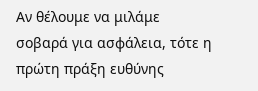Αν θέλουμε να μιλάμε σοβαρά για ασφάλεια, τότε η πρώτη πράξη ευθύνης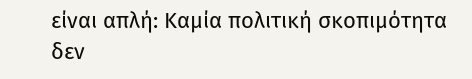είναι απλή: Καμία πολιτική σκοπιμότητα δεν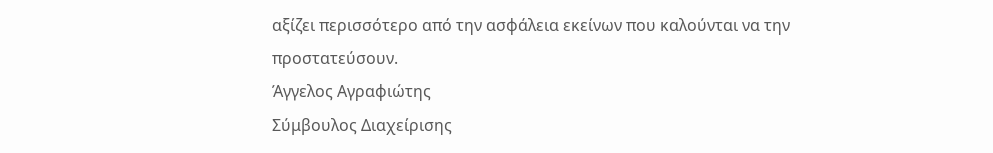αξίζει περισσότερο από την ασφάλεια εκείνων που καλούνται να την προστατεύσουν.
Άγγελος Αγραφιώτης
Σύμβουλος Διαχείρισης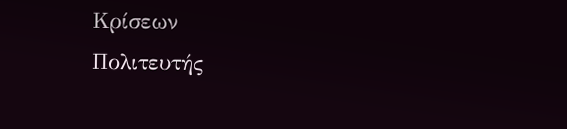Κρίσεων
Πολιτευτής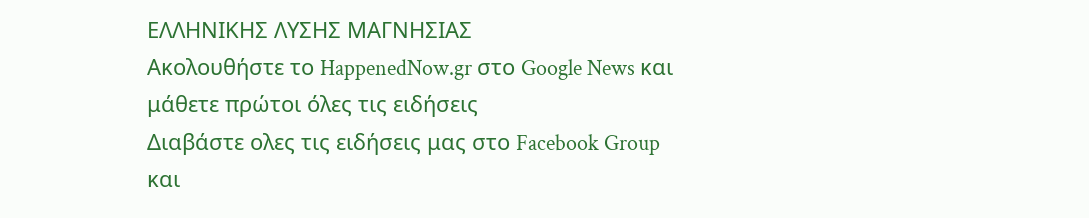ΕΛΛΗΝΙΚΗΣ ΛΥΣΗΣ ΜΑΓΝΗΣΙΑΣ
Ακολουθήστε το HappenedNow.gr στο Google News και μάθετε πρώτοι όλες τις ειδήσεις
Διαβάστε ολες τις ειδήσεις μας στο Facebook Group και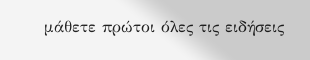μάθετε πρώτοι όλες τις ειδήσεις